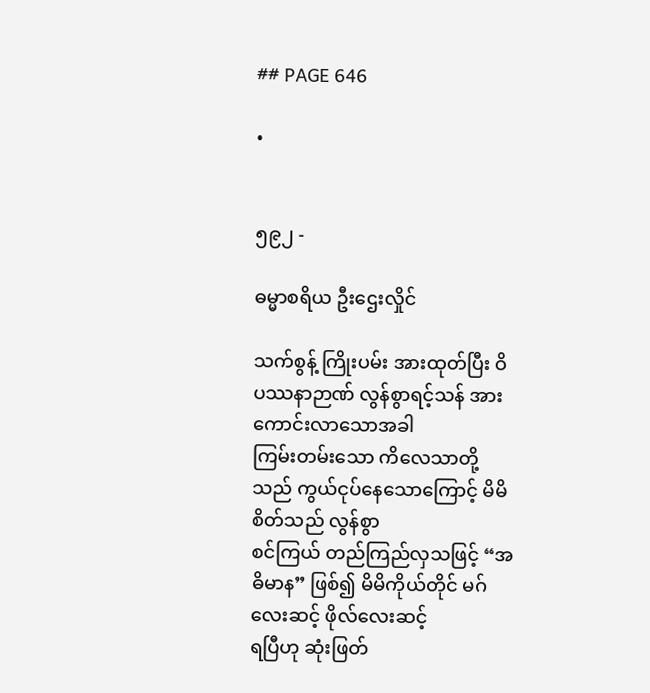## PAGE 646

•


၅၉၂ -

ဓမ္မာစရိယ ဦးဌေးလှိုင်

သက်စွန့် ကြိုးပမ်း အားထုတ်ပြီး ဝိပဿနာဉာဏ် လွန်စွာရင့်သန် အားကောင်းလာသောအခါ
ကြမ်းတမ်းသော ကိလေသာတို့သည် ကွယ်ငုပ်နေသောကြောင့် မိမိစိတ်သည် လွန်စွာ
စင်ကြယ် တည်ကြည်လှသဖြင့် “အဓိမာန” ဖြစ်၍ မိမိကိုယ်တိုင် မဂ်လေးဆင့် ဖိုလ်လေးဆင့်
ရပြီဟု ဆုံးဖြတ်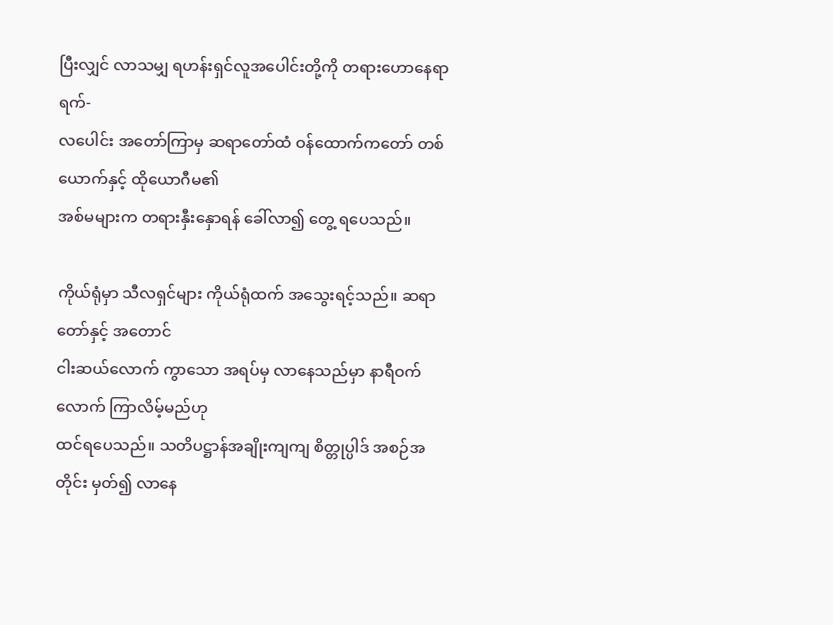ပြီးလျှင် လာသမျှ ရဟန်းရှင်လူအပေါင်းတို့ကို တရားဟောနေရာ ရက်-
လပေါင်း အတော်ကြာမှ ဆရာတော်ထံ ဝန်ထောက်ကတော် တစ်ယောက်နှင့် ထိုယောဂီမ၏
အစ်မများက တရားနှီးနှောရန် ခေါ်လာ၍ တွေ့ ရပေသည်။

ကိုယ်ရုံမှာ သီလရှင်များ ကိုယ်ရုံထက် အသွေးရင့်သည်။ ဆရာတော်နှင့် အတောင်
ငါးဆယ်လောက် ကွာသော အရပ်မှ လာနေသည်မှာ နာရီဝက်လောက် ကြာလိမ့်မည်ဟု
ထင်ရပေသည်။ သတိပဋ္ဌာန်အချိုးကျကျ စိတ္တုပ္ပါဒ် အစဉ်အတိုင်း မှတ်၍ လာနေ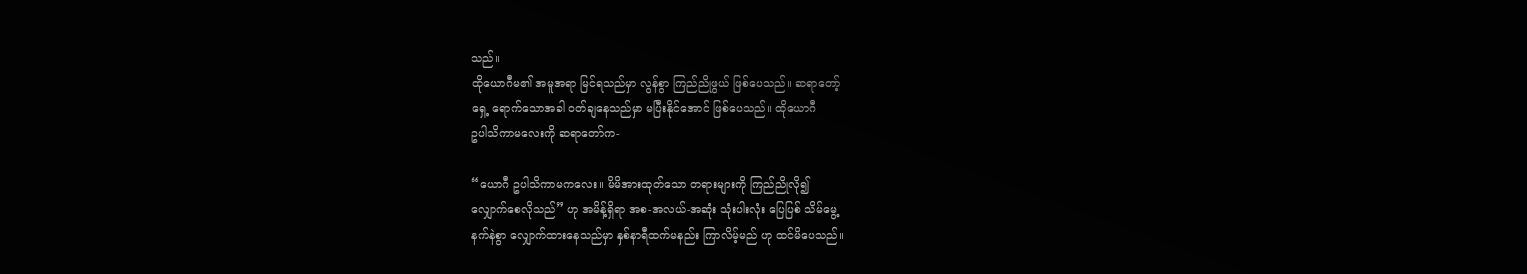သည်။
ထိုယောဂီမ၏ အမူအရာ မြင်ရသည်မှာ လွန်စွာ ကြည်ညိုဖွယ် ဖြစ်ပေသည်။ ဆရာတော့်
ရှေ့ ရောက်သောအခါ ဝတ်ချနေသည်မှာ မပြီးနိုင်အောင် ဖြစ်ပေသည်။ ထိုယောဂီ
ဥပါသိကာမလေးကို ဆရာတော်က-

“ယောဂီ ဥပါသိကာမကလေး။ မိမိအားထုတ်သော တရားများကို ကြည်ညိုလို၍
လျှောက်စေလိုသည်” ဟု အမိန့်ရှိရာ အစ-အလယ်-အဆုံး သုံးပါးလုံး ပြေပြစ် သိမ်မွေ့
နက်နဲစွာ လျှောက်ထားနေသည်မှာ နှစ်နာရီထက်မနည်း ကြာလိမ့်မည် ဟု ထင်မိပေသည်။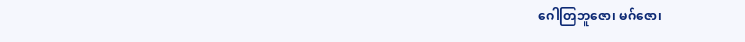ဂေါတြဘူဇော၊ မဂ်ဇော၊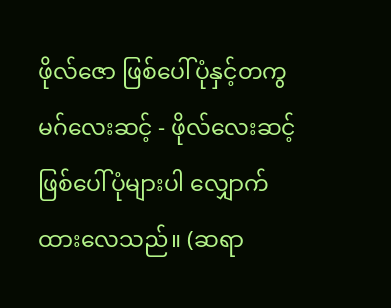ဖိုလ်ဇော ဖြစ်ပေါ်ပုံနှင့်တကွ မဂ်လေးဆင့် - ဖိုလ်လေးဆင့်
ဖြစ်ပေါ်ပုံများပါ လျှောက်ထားလေသည်။ (ဆရာ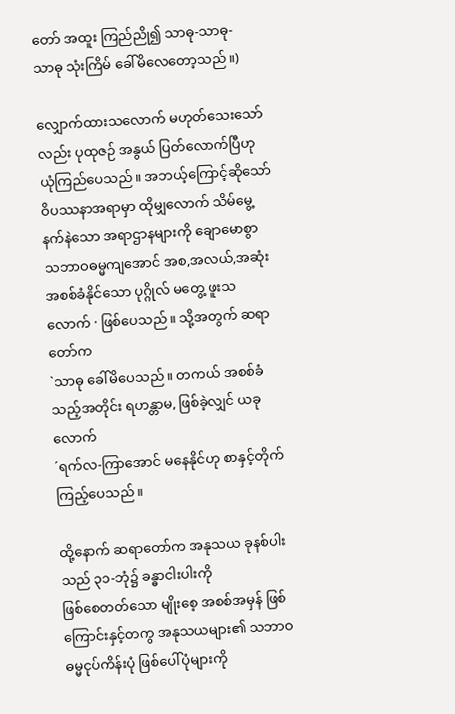တော် အထူး ကြည်ညို၍ သာဓု-သာဓု-
သာဓု သုံးကြိမ် ခေါ်မိလေတော့သည်။)

လျှောက်ထားသလောက် မဟုတ်သေးသော်လည်း ပုထုဇဉ် အနွယ် ပြတ်လောက်ပြီဟု
ယုံကြည်ပေသည်။ အဘယ့်ကြောင့်ဆိုသော် ဝိပဿနာအရာမှာ ထိုမျှလောက် သိမ်မွေ့
နက်နဲသော အရာဌာနများကို ချောမောစွာ သဘာဝဓမ္မကျအောင် အစ,အလယ်,အဆုံး
အစစ်ခံနိုင်သော ပုဂ္ဂိုလ် မတွေ့ ဖူးသလောက် · ဖြစ်ပေသည်။ သို့အတွက် ဆရာတော်က
`သာဓု ခေါ်မိပေသည်။ တကယ် အစစ်ခံသည့်အတိုင်း ရဟန္တာမ, ဖြစ်ခဲ့လျှင် ယခုလောက်
´ရက်လ-ကြာအောင် မနေနိုင်ဟု စာနှင့်တိုက်ကြည့်ပေသည်။

ထို့နောက် ဆရာတော်က အနုသယ ခုနစ်ပါးသည် ၃၁-ဘုံ၌ ခန္ဓာငါးပါးကို
ဖြစ်စေတတ်သော မျိုးစေ့ အစစ်အမှန် ဖြစ်ကြောင်းနှင့်တကွ အနုသယများ၏ သဘာဝ
ဓမ္မငုပ်ကိန်းပုံ ဖြစ်ပေါ်ပုံများကို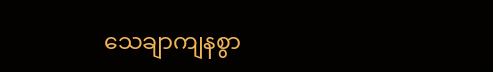သေချာကျနစွာ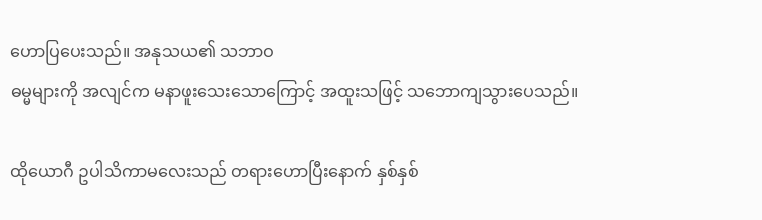ဟောပြပေးသည်။ အနုသယ၏ သဘာဝ
ဓမ္မများကို အလျင်က မနာဖူးသေးသောကြောင့် အထူးသဖြင့် သဘောကျသွားပေသည်။

ထိုယောဂီ ဥပါသိကာမလေးသည် တရားဟောပြီးနောက် နှစ်နှစ်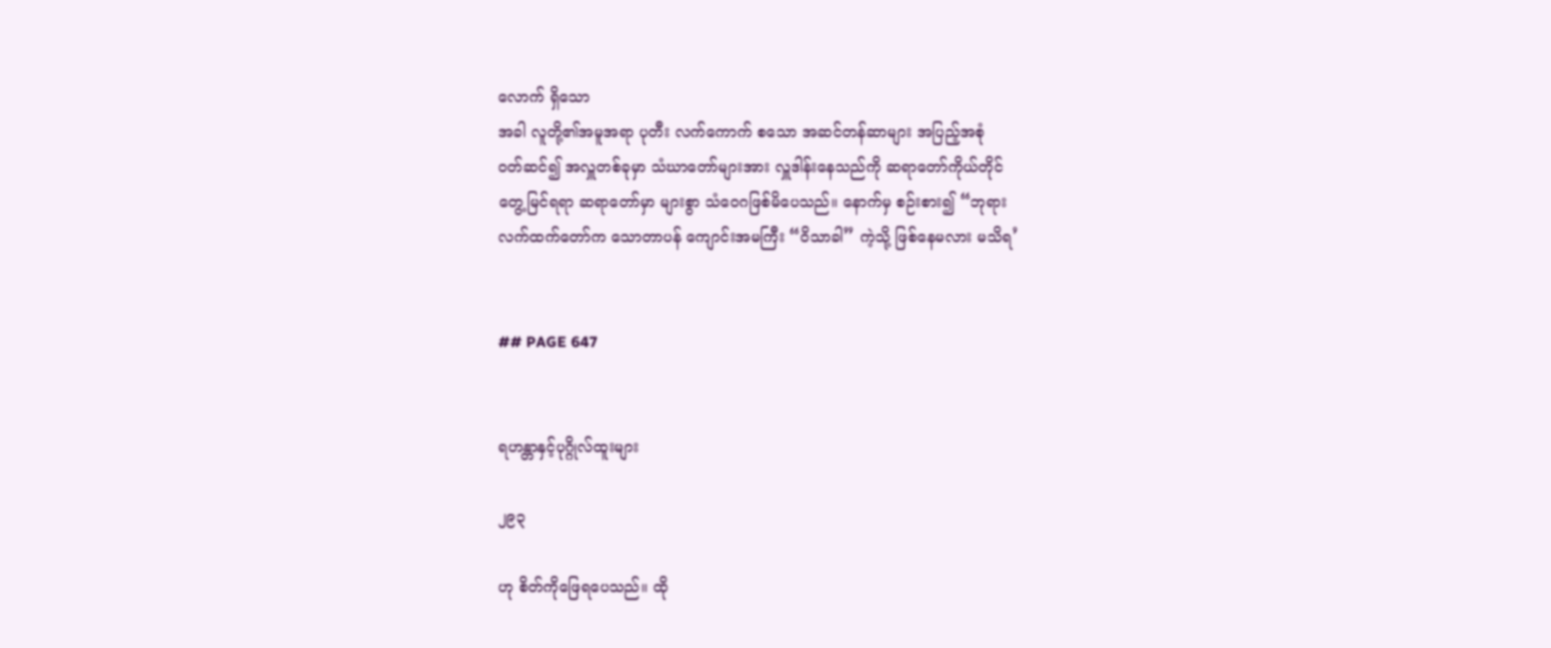လောက် ရှိသော
အခါ လူတို့၏အမူအရာ ပုတီး လက်ကောက် စသော အဆင်တန်ဆာများ အပြည့်အစုံ
ဝတ်ဆင်၍ အလှူတစ်ခုမှာ သံဃာတော်များအား လှူဒါန်းနေသည်ကို ဆရာတော်ကိုယ်တိုင်
တွေ့မြင်ရရာ ဆရာတော်မှာ များစွာ သံဝေဂဖြစ်မိပေသည်။ နောက်မှ စဉ်းစား၍ “ဘုရား
လက်ထက်တော်က သောတာပန် ကျောင်းအမကြီး “ဝိသာခါ” ကဲ့သို့ ဖြစ်နေမလား မသိရ’


## PAGE 647


ရဟန္တာနှင့်ပုဂ္ဂိုလ်ထူးများ

၂၉၃

ဟု စိတ်ကိုဖြေရပေသည်။ ထို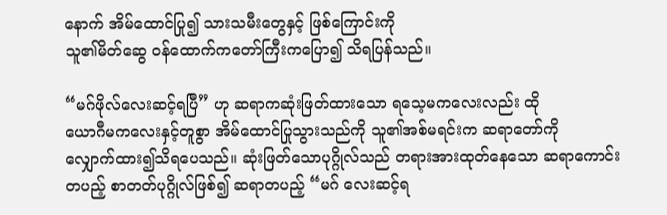နောက် အိမ်ထောင်ပြု၍ သားသမီးတွေနှင့် ဖြစ်ကြောင်းကို
သူ၏မိတ်ဆွေ ဝန်ထောက်ကတော်ကြီးကပြော၍ သိရပြန်သည်။

“မဂ်ဖိုလ်လေးဆင့်ရပြီ” ဟု ဆရာကဆုံးဖြတ်ထားသော ရသေ့မကလေးလည်း ထို
ယောဂီမကလေးနှင့်တူစွာ အိမ်ထောင်ပြုသွားသည်ကို သူ၏အစ်မရင်းက ဆရာတော်ကို
လျှောက်ထား၍သိရပေသည်။ ဆုံးဖြတ်သောပုဂ္ဂိုလ်သည် တရားအားထုတ်နေသော ဆရာကောင်း
တပည့် စာတတ်ပုဂ္ဂိုလ်ဖြစ်၍ ဆရာတပည့် “မဂ် လေးဆင့်ရ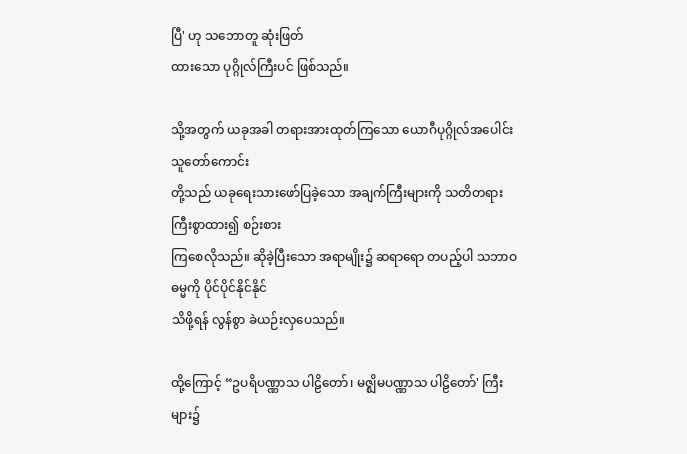ပြီ' ဟု သဘောတူ ဆုံးဖြတ်
ထားသော ပုဂ္ဂိုလ်ကြီးပင် ဖြစ်သည်။

သို့အတွက် ယခုအခါ တရားအားထုတ်ကြသော ယောဂီပုဂ္ဂိုလ်အပေါင်း သူတော်ကောင်း
တို့သည် ယခုရေးသားဖော်ပြခဲ့သော အချက်ကြီးများကို သတိတရားကြီးစွာထား၍ စဉ်းစား
ကြစေလိုသည်။ ဆိုခဲ့ပြီးသော အရာမျိုး၌ ဆရာရော တပည့်ပါ သဘာဝဓမ္မကို ပိုင်ပိုင်နိုင်နိုင်
သိဖို့ရန် လွန်စွာ ခဲယဉ်းလှပေသည်။

ထို့ကြောင့် “ဥပရိပဏ္ဏာသ ပါဠိတော်၊ မဇ္ဈိမပဏ္ဏာသ ပါဠိတော်' ကြီးများ၌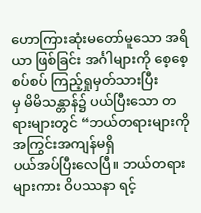ဟောကြားဆုံးမတော်မူသော အရိယာ ဖြစ်ခြင်း အင်္ဂါများကို စေ့စေ့စပ်စပ် ကြည့်ရှုမှတ်သားပြီး
မှ မိမိသန္တာန်၌ ပယ်ပြီးသော တရားများတွင် “ဘယ်တရားများကို အကြွင်းအကျန်မရှိ
ပယ်အပ်ပြီးလေပြီ။ ဘယ်တရားများကား ဝိပဿနာ ရင့်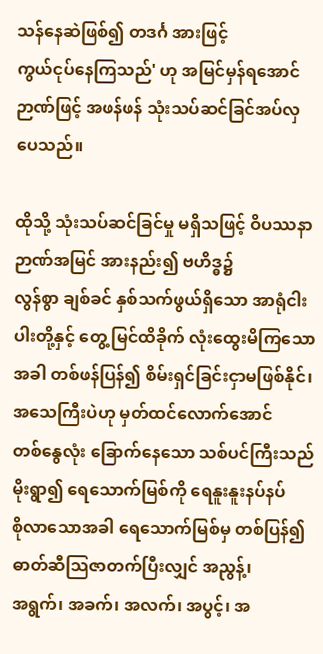သန်နေဆဲဖြစ်၍ တဒင်္ဂ အားဖြင့်
ကွယ်ငုပ်နေကြသည်' ဟု အမြင်မှန်ရအောင် ဉာဏ်ဖြင့် အဖန်ဖန် သုံးသပ်ဆင်ခြင်အပ်လှ
ပေသည်။

ထိုသို့ သုံးသပ်ဆင်ခြင်မှု မရှိသဖြင့် ဝိပဿနာ ဉာဏ်အမြင် အားနည်း၍ ဗဟိဒ္ဓ၌
လွန်စွာ ချစ်ခင် နှစ်သက်ဖွယ်ရှိသော အာရုံငါးပါးတို့နှင့် တွေ့ မြင်ထိခိုက် လုံးထွေးမိကြသော
အခါ တစ်ဖန်ပြန်၍ စိမ်းရှင်ခြင်းငှာမဖြစ်နိုင်၊ အသေကြီးပဲဟု မှတ်ထင်လောက်အောင်
တစ်နွေလုံး ခြောက်နေသော သစ်ပင်ကြီးသည် မိုးရွာ၍ ရေသောက်မြစ်ကို ရေနူးနူးနပ်နပ်
စိုလာသောအခါ ရေသောက်မြစ်မှ တစ်ပြန်၍ ဓာတ်ဆီသြဇာတက်ပြီးလျှင် အညွန့်၊
အရွက်၊ အခက်၊ အလက်၊ အပွင့်၊ အ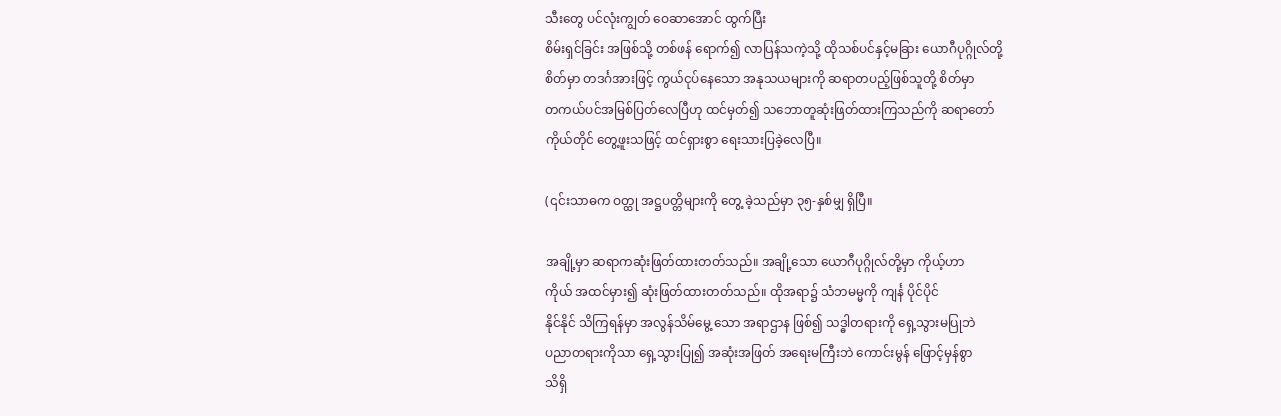သီးတွေ ပင်လုံးကျွတ် ဝေဆာအောင် ထွက်ပြီး
စိမ်းရှင်ခြင်း အဖြစ်သို့ တစ်ဖန် ရောက်၍ လာပြန်သကဲ့သို့ ထိုသစ်ပင်နှင့်မခြား ယောဂီပုဂ္ဂိုလ်တို့
စိတ်မှာ တဒင်္ဂအားဖြင့် ကွယ်ငုပ်နေသော အနုသယများကို ဆရာတပည့်ဖြစ်သူတို့ စိတ်မှာ
တကယ်ပင်အမြစ်ပြတ်လေပြီဟု ထင်မှတ်၍ သဘောတူဆုံးဖြတ်ထားကြသည်ကို ဆရာတော်
ကိုယ်တိုင် တွေ့ဖူးသဖြင့် ထင်ရှားစွာ ရေးသားပြခဲ့လေပြီ။

(၎င်းသာဓက ဝတ္ထု အဋ္ဌပတ္တိများကို တွေ့ ခဲ့သည်မှာ ၃၅-နှစ်မျှ ရှိပြီ။

အချို့မှာ ဆရာကဆုံးဖြတ်ထားတတ်သည်။ အချို့သော ယောဂီပုဂ္ဂိုလ်တို့မှာ ကိုယ့်ဟာ
ကိုယ် အထင်မှား၍ ဆုံးဖြတ်ထားတတ်သည်။ ထိုအရာ၌ သံဘမမ္မကို ကျင်္န ပိုင်ပိုင်
နိုင်နိုင် သိကြရန်မှာ အလွန်သိမ်မွေ့ သော အရာဌာန ဖြစ်၍ သဒ္ဓါတရားကို ရှေ့သွားမပြုဘဲ
ပညာတရားကိုသာ ရှေ့သွားပြု၍ အဆုံးအဖြတ် အရေးမကြီးဘဲ ကောင်းမွန် ဖြောင့်မှန်စွာ
သိရှိ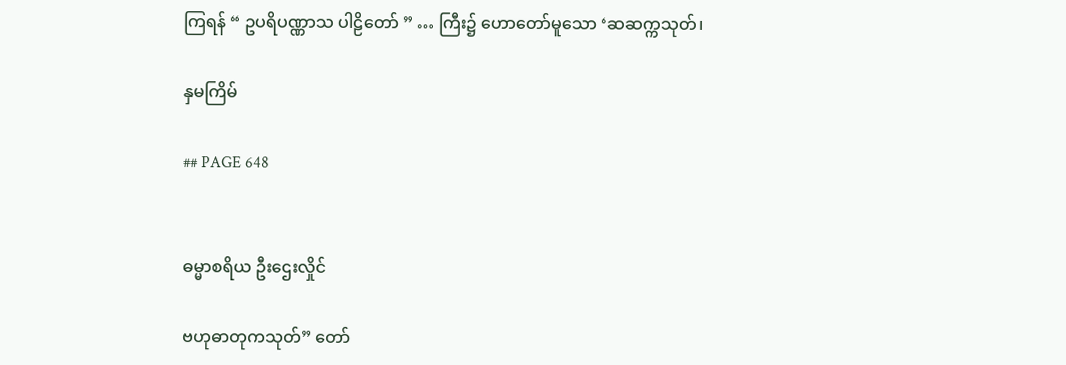ကြရန် “ ဥပရိပဏ္ဏာသ ပါဠိတော် ” … ကြီး၌ ဟောတော်မူသော ‘ဆဆက္ကသုတ်၊

နှမကြိမ်

## PAGE 648


ဓမ္မာစရိယ ဦးဌေးလှိုင်

ဗဟုဓာတုကသုတ်” တော်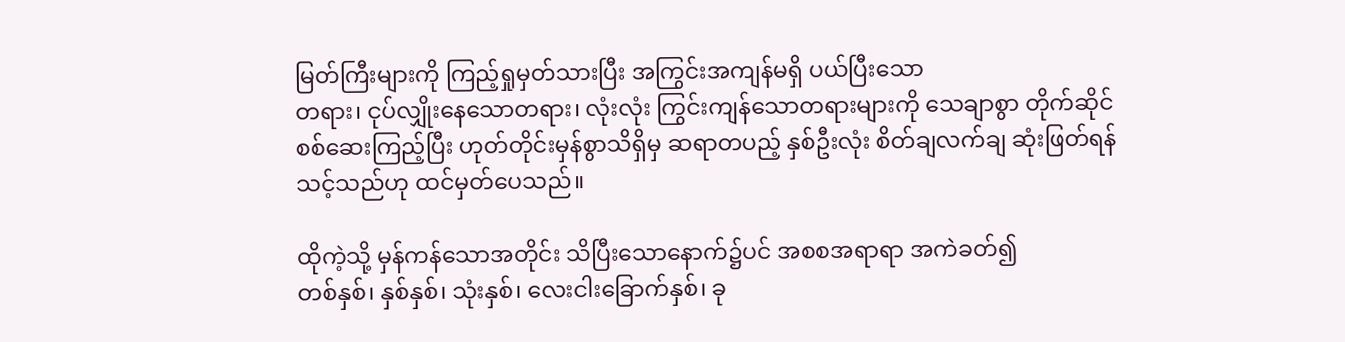မြတ်ကြီးများကို ကြည့်ရှုမှတ်သားပြီး အကြွင်းအကျန်မရှိ ပယ်ပြီးသော
တရား၊ ငုပ်လျှိုးနေသောတရား၊ လုံးလုံး ကြွင်းကျန်သောတရားများကို သေချာစွာ တိုက်ဆိုင်
စစ်ဆေးကြည့်ပြီး ဟုတ်တိုင်းမှန်စွာသိရှိမှ ဆရာတပည့် နှစ်ဦးလုံး စိတ်ချလက်ချ ဆုံးဖြတ်ရန်
သင့်သည်ဟု ထင်မှတ်ပေသည်။

ထိုကဲ့သို့ မှန်ကန်သောအတိုင်း သိပြီးသောနောက်၌ပင် အစစအရာရာ အကဲခတ်၍
တစ်နှစ်၊ နှစ်နှစ်၊ သုံးနှစ်၊ လေးငါးခြောက်နှစ်၊ ခု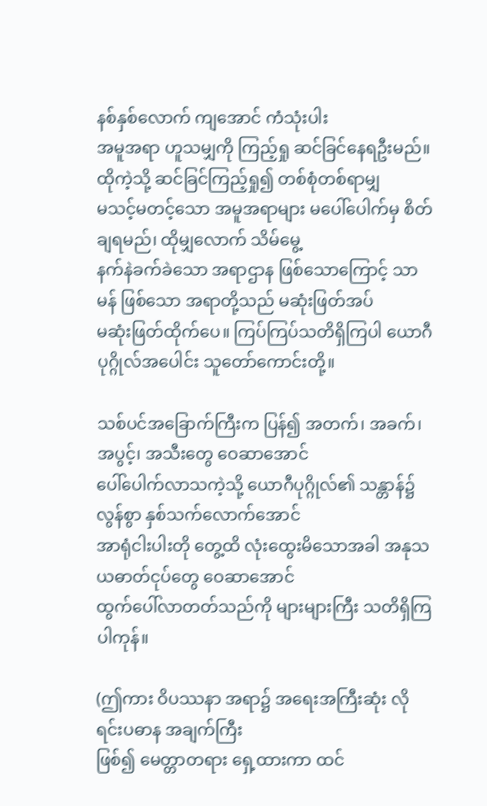နစ်နှစ်လောက် ကျအောင် ကံသုံးပါး
အမူအရာ ဟူသမျှကို ကြည့်ရှု ဆင်ခြင်နေရဦးမည်။ ထိုကဲ့သို့ ဆင်ခြင်ကြည့်ရှု၍ တစ်စုံတစ်ရာမျှ
မသင့်မတင့်သော အမူအရာများ မပေါ်ပေါက်မှ စိတ်ချရမည်၊ ထိုမျှလောက် သိမ်မွေ့
နက်နဲခက်ခဲသော အရာဌာန ဖြစ်သောကြောင့် သာမန် ဖြစ်သော အရာတို့သည် မဆုံးဖြတ်အပ်
မဆုံးဖြတ်ထိုက်ပေ။ ကြပ်ကြပ်သတိရှိကြပါ ယောဂီ ပုဂ္ဂိုလ်အပေါင်း သူတော်ကောင်းတို့။

သစ်ပင်အခြောက်ကြီးက ပြန်၍ အတက်၊ အခက်၊ အပွင့်၊ အသီးတွေ ဝေဆာအောင်
ပေါ်ပေါက်လာသကဲ့သို့ ယောဂီပုဂ္ဂိုလ်၏ သန္တာန်၌ လွန်စွာ နှစ်သက်လောက်အောင်
အာရုံငါးပါးတို တွေ့ထိ လုံးထွေးမိသောအခါ အနုသယဓာတ်ငုပ်တွေ ဝေဆာအောင်
ထွက်ပေါ်လာတတ်သည်ကို များများကြီး သတိရှိကြပါကုန်။

(ဤကား ဝိပဿနာ အရာ၌ အရေးအကြီးဆုံး လိုရင်းပဓာန အချက်ကြီး
ဖြစ်၍ မေတ္တာတရား ရှေ့ထားကာ ထင်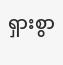ရှားစွာ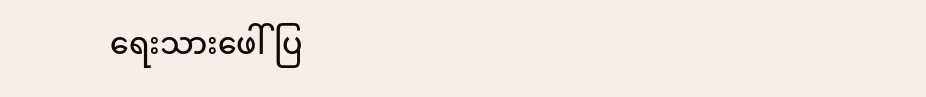ရေးသားဖေါ်ပြ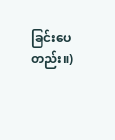ခြင်းပေတည်း။)